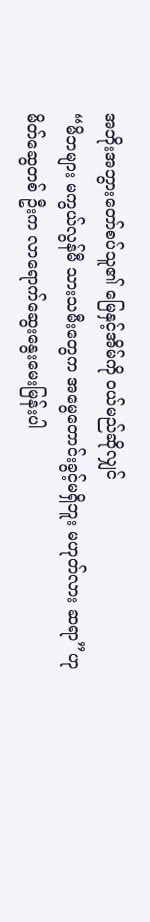အဘိုးအဘွားတော်စပ်သူ၏ မြေနှင့်အိမ်ကို ဝယ်မည်ဆိုလျှင်
“မိဘများ မကွယ်လွန်မီ သားသမီးတွေက အမွေတောင်းခွင့်မရှိဘူး မဟုတ်လား ဆရာ”ဟု မိတ်ဆွေတစ် ဦးက လာရောက်ဆွေးနွေးမေးမြန်းပါ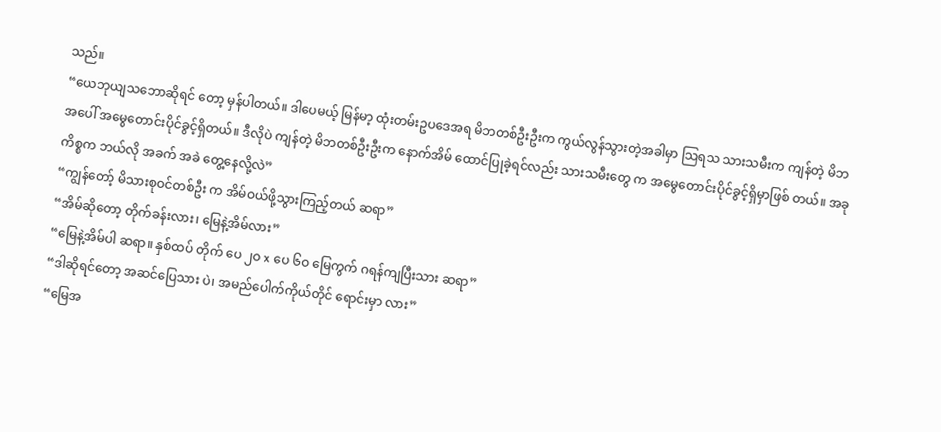သည်။
“ယေဘုယျသဘောဆိုရင် တော့ မှန်ပါတယ်။ ဒါပေမယ့် မြန်မာ့ ထုံးတမ်းဥပဒေအရ မိဘတစ်ဦးဦးက ကွယ်လွန်သွားတဲ့အခါမှာ သြရသ သားသမီးက ကျန်တဲ့ မိဘအပေါ် အမွေတောင်းပိုင်ခွင့်ရှိတယ်။ ဒီလိုပဲ ကျန်တဲ့ မိဘတစ်ဦးဦးက နောက်အိမ် ထောင်ပြုခဲ့ရင်လည်း သားသမီးတွေ က အမွေတောင်းပိုင်ခွင့်ရှိမှာဖြစ် တယ်။ အခုကိစ္စက ဘယ်လို အခက် အခဲ တွေ့နေလို့လဲ”
“ကျွန်တော့် မိသားစုဝင်တစ်ဦး က အိမ်ဝယ်ဖို့သွားကြည့်တယ် ဆရာ”
“အိမ်ဆိုတော့ တိုက်ခန်းလား၊ မြေနဲ့အိမ်လား”
“မြေနဲ့အိမ်ပါ ဆရာ။ နှစ်ထပ် တိုက် ပေ ၂ဝ x ပေ ၆ဝ မြေကွက် ဂရန်ကျပြီးသား ဆရာ”
“ဒါဆိုရင်တော့ အဆင်ပြေသား ပဲ၊ အမည်ပေါက်ကိုယ်တိုင် ရောင်းမှာ လား”
“မြေအ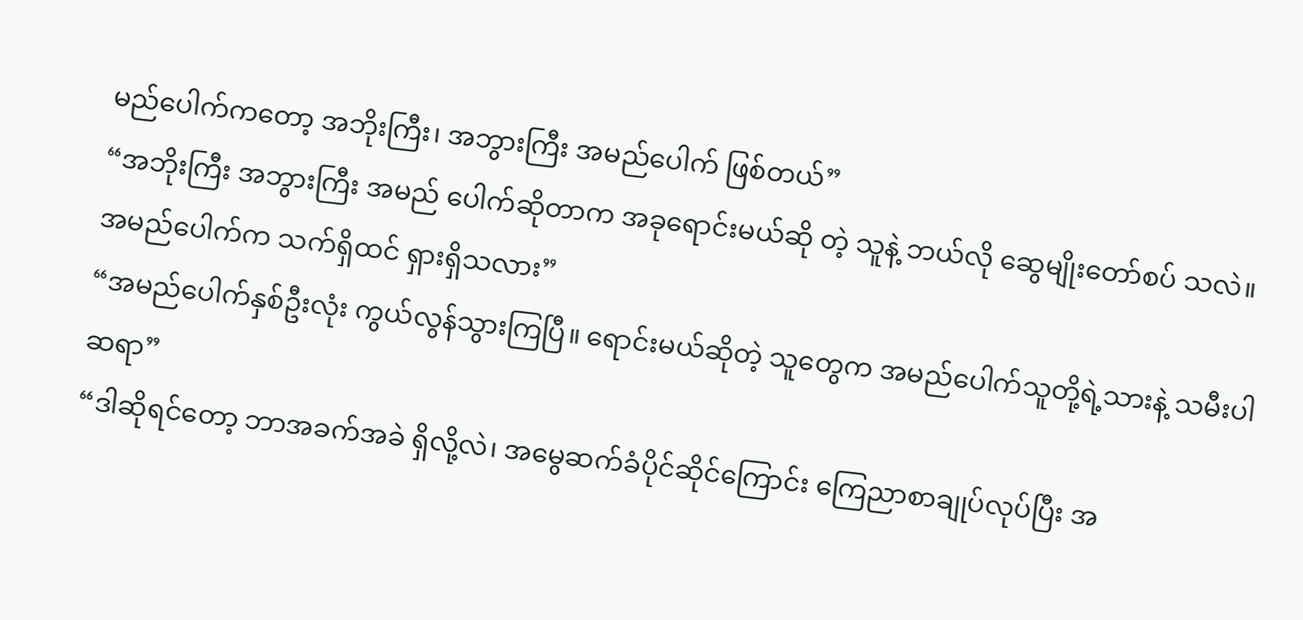မည်ပေါက်ကတော့ အဘိုးကြီး၊ အဘွားကြီး အမည်ပေါက် ဖြစ်တယ်”
“အဘိုးကြီး အဘွားကြီး အမည် ပေါက်ဆိုတာက အခုရောင်းမယ်ဆို တဲ့ သူနဲ့ ဘယ်လို ဆွေမျိုးတော်စပ် သလဲ။ အမည်ပေါက်က သက်ရှိထင် ရှားရှိသလား”
“အမည်ပေါက်နှစ်ဦးလုံး ကွယ်လွန်သွားကြပြီ။ ရောင်းမယ်ဆိုတဲ့ သူတွေက အမည်ပေါက်သူတို့ရဲ့သားနဲ့ သမီးပါဆရာ”
“ဒါဆိုရင်တော့ ဘာအခက်အခဲ ရှိလို့လဲ၊ အမွေဆက်ခံပိုင်ဆိုင်ကြောင်း ကြေညာစာချုပ်လုပ်ပြီး အ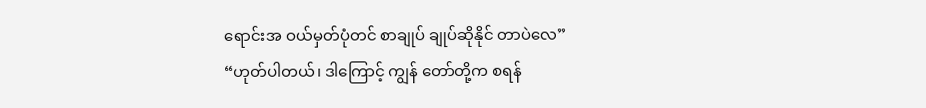ရောင်းအ ဝယ်မှတ်ပုံတင် စာချုပ် ချုပ်ဆိုနိုင် တာပဲလေ”
“ဟုတ်ပါတယ်၊ ဒါကြောင့် ကျွန် တော်တို့က စရန်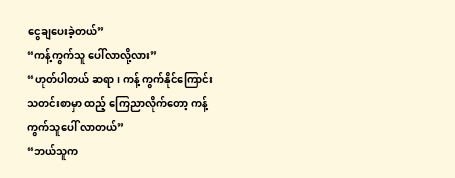ငွေချပေးခဲ့တယ်”
“ကန့်ကွက်သူ ပေါ်လာလို့လား”
“ဟုတ်ပါတယ် ဆရာ၊ ကန့် ကွက်နိုင်ကြောင်း သတင်းစာမှာ ထည့် ကြေညာလိုက်တော့ ကန့်ကွက်သူပေါ် လာတယ်”
“ဘယ်သူက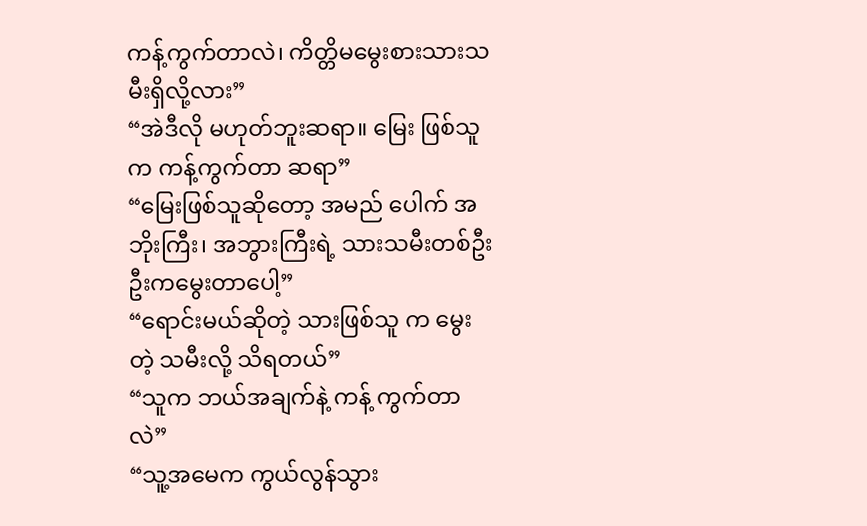ကန့်ကွက်တာလဲ၊ ကိတ္တိမမွေးစားသားသမီးရှိလို့လား”
“အဲဒီလို မဟုတ်ဘူးဆရာ။ မြေး ဖြစ်သူက ကန့်ကွက်တာ ဆရာ”
“မြေးဖြစ်သူဆိုတော့ အမည် ပေါက် အဘိုးကြီး၊ အဘွားကြီးရဲ့ သားသမီးတစ်ဦးဦးကမွေးတာပေါ့”
“ရောင်းမယ်ဆိုတဲ့ သားဖြစ်သူ က မွေးတဲ့ သမီးလို့ သိရတယ်”
“သူက ဘယ်အချက်နဲ့ ကန့် ကွက်တာလဲ”
“သူ့အမေက ကွယ်လွန်သွား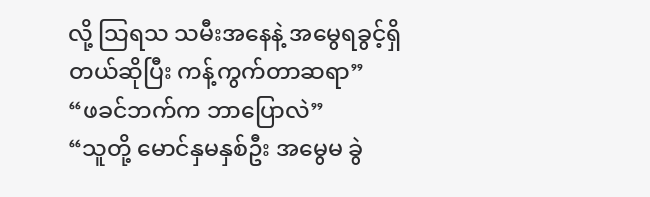လို့ သြရသ သမီးအနေနဲ့ အမွေရခွင့်ရှိ တယ်ဆိုပြီး ကန့်ကွက်တာဆရာ”
“ဖခင်ဘက်က ဘာပြောလဲ”
“သူတို့ မောင်နှမနှစ်ဦး အမွေမ ခွဲ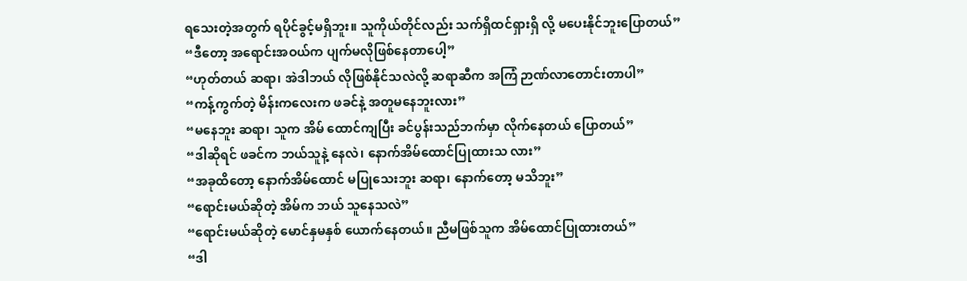ရသေးတဲ့အတွက် ရပိုင်ခွင့်မရှိဘူး။ သူကိုယ်တိုင်လည်း သက်ရှိထင်ရှားရှိ လို့ မပေးနိုင်ဘူးပြောတယ်”
“ဒီတော့ အရောင်းအဝယ်က ပျက်မလိုဖြစ်နေတာပေါ့”
“ဟုတ်တယ် ဆရာ၊ အဲဒါဘယ် လိုဖြစ်နိုင်သလဲလို့ ဆရာဆီက အကြံ ဉာဏ်လာတောင်းတာပါ”
“ကန့်ကွက်တဲ့ မိန်းကလေးက ဖခင်နဲ့ အတူမနေဘူးလား”
“မနေဘူး ဆရာ၊ သူက အိမ် ထောင်ကျပြီး ခင်ပွန်းသည်ဘက်မှာ လိုက်နေတယ် ပြောတယ်”
“ဒါဆိုရင် ဖခင်က ဘယ်သူနဲ့ နေလဲ၊ နောက်အိမ်ထောင်ပြုထားသ လား”
“အခုထိတော့ နောက်အိမ်ထောင် မပြုသေးဘူး ဆရာ၊ နောက်တော့ မသိဘူး”
“ရောင်းမယ်ဆိုတဲ့ အိမ်က ဘယ် သူနေသလဲ”
“ရောင်းမယ်ဆိုတဲ့ မောင်နှမနှစ် ယောက်နေတယ်။ ညီမဖြစ်သူက အိမ်ထောင်ပြုထားတယ်”
“ဒါ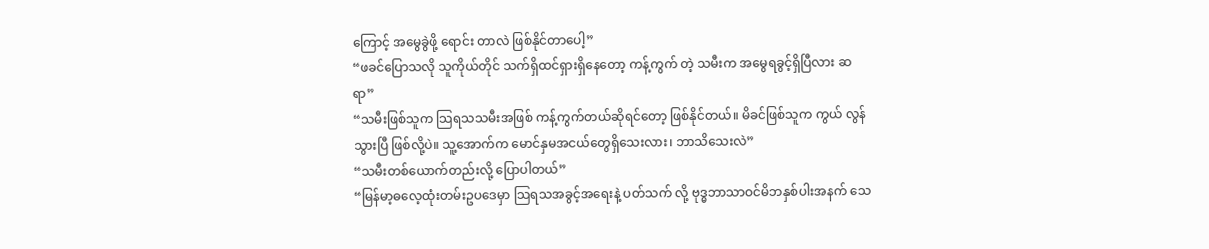ကြောင့် အမွေခွဲဖို့ ရောင်း တာလဲ ဖြစ်နိုင်တာပေါ့”
“ဖခင်ပြောသလို သူကိုယ်တိုင် သက်ရှိထင်ရှားရှိနေတော့ ကန့်ကွက် တဲ့ သမီးက အမွေရခွင့်ရှိပြီလား ဆရာ”
“သမီးဖြစ်သူက သြရသသမီးအဖြစ် ကန့်ကွက်တယ်ဆိုရင်တော့ ဖြစ်နိုင်တယ်။ မိခင်ဖြစ်သူက ကွယ် လွန်သွားပြီ ဖြစ်လို့ပဲ။ သူ့အောက်က မောင်နှမအငယ်တွေရှိသေးလား၊ ဘာသိသေးလဲ”
“သမီးတစ်ယောက်တည်းလို့ ပြောပါတယ်”
“မြန်မာ့ဓလေ့ထုံးတမ်းဥပဒေမှာ သြရသအခွင့်အရေးနဲ့ ပတ်သက် လို့ ဗုဒ္ဓဘာသာဝင်မိဘနှစ်ပါးအနက် သေ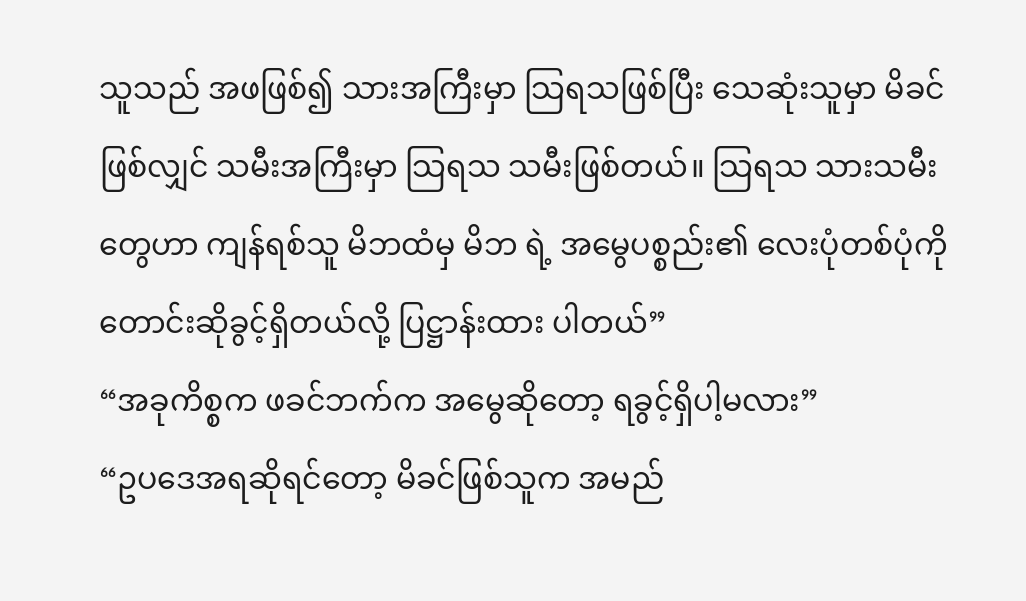သူသည် အဖဖြစ်၍ သားအကြီးမှာ သြရသဖြစ်ပြီး သေဆုံးသူမှာ မိခင်ဖြစ်လျှင် သမီးအကြီးမှာ သြရသ သမီးဖြစ်တယ်။ သြရသ သားသမီး တွေဟာ ကျန်ရစ်သူ မိဘထံမှ မိဘ ရဲ့ အမွေပစ္စည်း၏ လေးပုံတစ်ပုံကို တောင်းဆိုခွင့်ရှိတယ်လို့ ပြဋ္ဌာန်းထား ပါတယ်”
“အခုကိစ္စက ဖခင်ဘက်က အမွေဆိုတော့ ရခွင့်ရှိပါ့မလား”
“ဥပဒေအရဆိုရင်တော့ မိခင်ဖြစ်သူက အမည်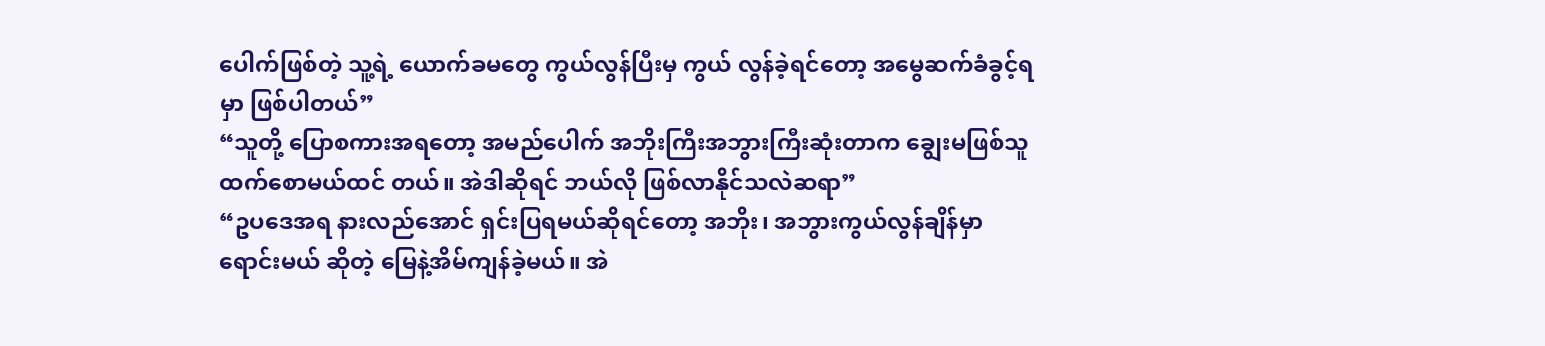ပေါက်ဖြစ်တဲ့ သူ့ရဲ့ ယောက်ခမတွေ ကွယ်လွန်ပြီးမှ ကွယ် လွန်ခဲ့ရင်တော့ အမွေဆက်ခံခွင့်ရမှာ ဖြစ်ပါတယ်”
“သူတို့ ပြောစကားအရတော့ အမည်ပေါက် အဘိုးကြီးအဘွားကြီးဆုံးတာက ချွေးမဖြစ်သူထက်စောမယ်ထင် တယ်။ အဲဒါဆိုရင် ဘယ်လို ဖြစ်လာနိုင်သလဲဆရာ”
“ဥပဒေအရ နားလည်အောင် ရှင်းပြရမယ်ဆိုရင်တော့ အဘိုး၊ အဘွားကွယ်လွန်ချိန်မှာ ရောင်းမယ် ဆိုတဲ့ မြေနဲ့အိမ်ကျန်ခဲ့မယ်။ အဲ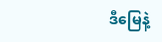ဒီမြေနဲ့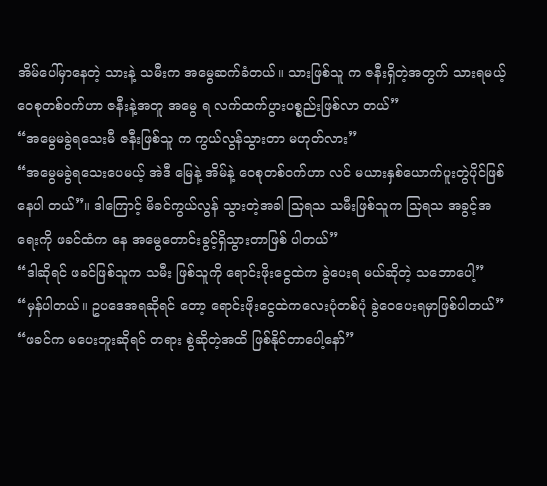အိမ်ပေါ်မှာနေတဲ့ သားနဲ့ သမီးက အမွေဆက်ခံတယ်။ သားဖြစ်သူ က ဇနီးရှိတဲ့အတွက် သားရမယ့် ဝေစုတစ်ဝက်ဟာ ဇနီးနဲ့အတူ အမွေ ရ လက်ထက်ပွားပစ္စည်းဖြစ်လာ တယ်”
“အမွေမခွဲရသေးမီ ဇနီးဖြစ်သူ က ကွယ်လွန်သွားတာ မဟုတ်လား”
“အမွေမခွဲရသေးပေမယ့် အဲဒီ မြေနဲ့ အိမ်နဲ့ ဝေစုတစ်ဝက်ဟာ လင် မယားနှစ်ယောက်ပူးတွဲပိုင်ဖြစ်နေပါ တယ်”။ ဒါကြောင့် မိခင်ကွယ်လွန် သွားတဲ့အခါ သြရသ သမီးဖြစ်သူက သြရသ အခွင့်အရေးကို ဖခင်ထံက နေ အမွေတောင်းခွင့်ရှိသွားတာဖြစ် ပါတယ်”
“ဒါဆိုရင် ဖခင်ဖြစ်သူက သမီး ဖြစ်သူကို ရောင်းဖိုးငွေထဲက ခွဲပေးရ မယ်ဆိုတဲ့ သဘောပေါ့”
“မှန်ပါတယ်။ ဥပဒေအရဆိုရင် တော့ ရောင်းဖိုးငွေထဲကလေးပုံတစ်ပုံ ခွဲဝေပေးရမှာဖြစ်ပါတယ်”
“ဖခင်က မပေးဘူးဆိုရင် တရား စွဲဆိုတဲ့အထိ ဖြစ်နိုင်တာပေါ့နော်”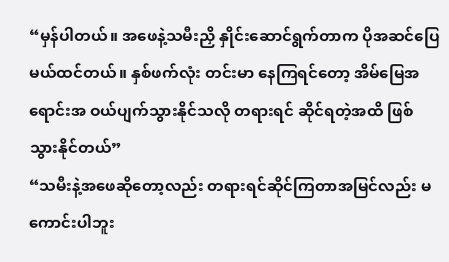“မှန်ပါတယ်။ အဖေနဲ့သမီးညှိ နှိုင်းဆောင်ရွက်တာက ပိုအဆင်ပြေ မယ်ထင်တယ်။ နှစ်ဖက်လုံး တင်းမာ နေကြရင်တော့ အိမ်မြေအရောင်းအ ဝယ်ပျက်သွားနိုင်သလို တရားရင် ဆိုင်ရတဲ့အထိ ဖြစ်သွားနိုင်တယ်”
“သမီးနဲ့အဖေဆိုတော့လည်း တရားရင်ဆိုင်ကြတာအမြင်လည်း မကောင်းပါဘူး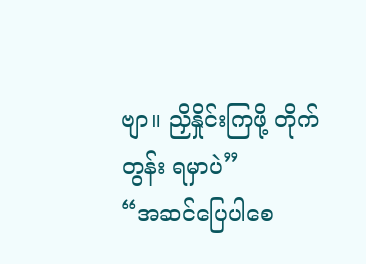ဗျာ။ ညှိနှိုင်းကြဖို့ တိုက်တွန်း ရမှာပဲ”
“အဆင်ပြေပါစေ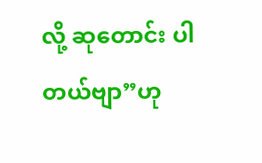လို့ ဆုတောင်း ပါတယ်ဗျာ”ဟု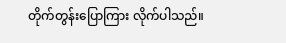တိုက်တွန်းပြောကြား လိုက်ပါသည်။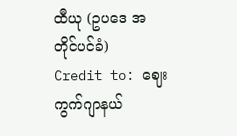ထီယု (ဥပဒေ အတိုင်ပင်ခံ)
Credit to: ဈေးကွက်ဂျာနယ်